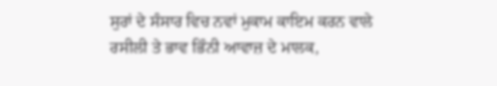ਸੁਰਾਂ ਦੇ ਸੰਸਾਰ ਵਿਚ ਨਵਾਂ ਮੁਕਾਮ ਕਾਇਮ ਕਰਨ ਵਾਲੇ ਰਸੀਲੀ ਤੇ ਭਾਵ ਭਿੰਨੀ ਆਵਾਜ਼ ਦੇ ਮਾਲਕ,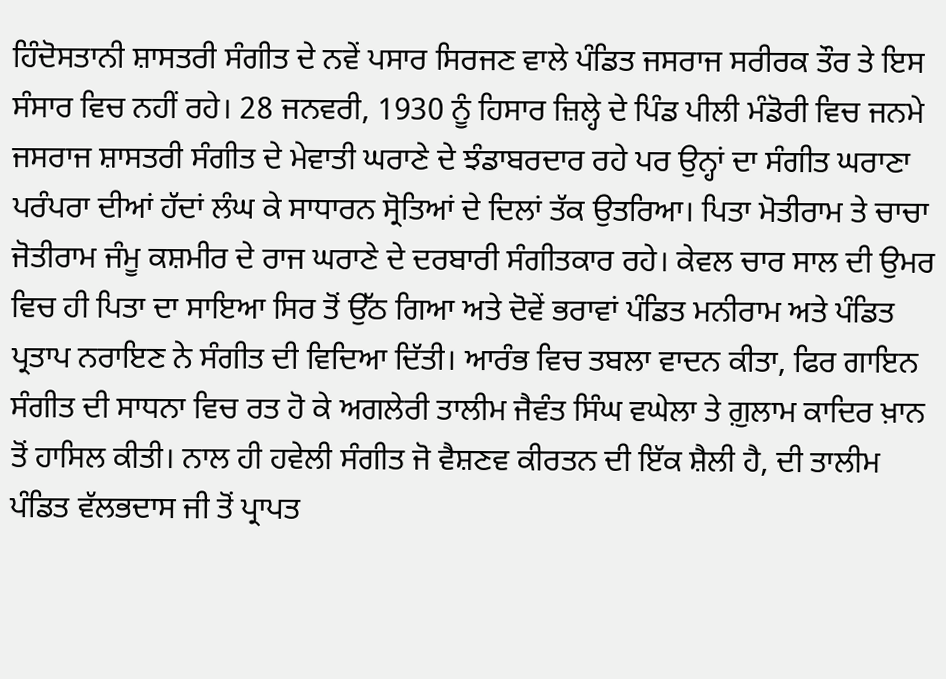ਹਿੰਦੋਸਤਾਨੀ ਸ਼ਾਸਤਰੀ ਸੰਗੀਤ ਦੇ ਨਵੇਂ ਪਸਾਰ ਸਿਰਜਣ ਵਾਲੇ ਪੰਡਿਤ ਜਸਰਾਜ ਸਰੀਰਕ ਤੌਰ ਤੇ ਇਸ ਸੰਸਾਰ ਵਿਚ ਨਹੀਂ ਰਹੇ। 28 ਜਨਵਰੀ, 1930 ਨੂੰ ਹਿਸਾਰ ਜ਼ਿਲ੍ਹੇ ਦੇ ਪਿੰਡ ਪੀਲੀ ਮੰਡੋਰੀ ਵਿਚ ਜਨਮੇ ਜਸਰਾਜ ਸ਼ਾਸਤਰੀ ਸੰਗੀਤ ਦੇ ਮੇਵਾਤੀ ਘਰਾਣੇ ਦੇ ਝੰਡਾਬਰਦਾਰ ਰਹੇ ਪਰ ਉਨ੍ਹਾਂ ਦਾ ਸੰਗੀਤ ਘਰਾਣਾ ਪਰੰਪਰਾ ਦੀਆਂ ਹੱਦਾਂ ਲੰਘ ਕੇ ਸਾਧਾਰਨ ਸ੍ਰੋਤਿਆਂ ਦੇ ਦਿਲਾਂ ਤੱਕ ਉਤਰਿਆ। ਪਿਤਾ ਮੋਤੀਰਾਮ ਤੇ ਚਾਚਾ ਜੋਤੀਰਾਮ ਜੰਮੂ ਕਸ਼ਮੀਰ ਦੇ ਰਾਜ ਘਰਾਣੇ ਦੇ ਦਰਬਾਰੀ ਸੰਗੀਤਕਾਰ ਰਹੇ। ਕੇਵਲ ਚਾਰ ਸਾਲ ਦੀ ਉਮਰ ਵਿਚ ਹੀ ਪਿਤਾ ਦਾ ਸਾਇਆ ਸਿਰ ਤੋਂ ਉੱਠ ਗਿਆ ਅਤੇ ਦੋਵੇਂ ਭਰਾਵਾਂ ਪੰਡਿਤ ਮਨੀਰਾਮ ਅਤੇ ਪੰਡਿਤ ਪ੍ਰਤਾਪ ਨਰਾਇਣ ਨੇ ਸੰਗੀਤ ਦੀ ਵਿਦਿਆ ਦਿੱਤੀ। ਆਰੰਭ ਵਿਚ ਤਬਲਾ ਵਾਦਨ ਕੀਤਾ, ਫਿਰ ਗਾਇਨ ਸੰਗੀਤ ਦੀ ਸਾਧਨਾ ਵਿਚ ਰਤ ਹੋ ਕੇ ਅਗਲੇਰੀ ਤਾਲੀਮ ਜੈਵੰਤ ਸਿੰਘ ਵਘੇਲਾ ਤੇ ਗ਼ੁਲਾਮ ਕਾਦਿਰ ਖ਼ਾਨ ਤੋਂ ਹਾਸਿਲ ਕੀਤੀ। ਨਾਲ ਹੀ ਹਵੇਲੀ ਸੰਗੀਤ ਜੋ ਵੈਸ਼ਣਵ ਕੀਰਤਨ ਦੀ ਇੱਕ ਸ਼ੈਲੀ ਹੈ, ਦੀ ਤਾਲੀਮ ਪੰਡਿਤ ਵੱਲਭਦਾਸ ਜੀ ਤੋਂ ਪ੍ਰਾਪਤ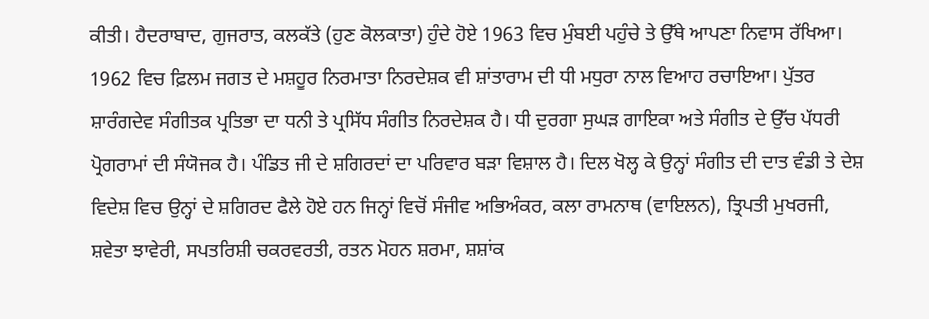ਕੀਤੀ। ਹੈਦਰਾਬਾਦ, ਗੁਜਰਾਤ, ਕਲਕੱਤੇ (ਹੁਣ ਕੋਲਕਾਤਾ) ਹੁੰਦੇ ਹੋਏ 1963 ਵਿਚ ਮੁੰਬਈ ਪਹੁੰਚੇ ਤੇ ਉੱਥੇ ਆਪਣਾ ਨਿਵਾਸ ਰੱਖਿਆ।
1962 ਵਿਚ ਫ਼ਿਲਮ ਜਗਤ ਦੇ ਮਸ਼ਹੂਰ ਨਿਰਮਾਤਾ ਨਿਰਦੇਸ਼ਕ ਵੀ ਸ਼ਾਂਤਾਰਾਮ ਦੀ ਧੀ ਮਧੁਰਾ ਨਾਲ ਵਿਆਹ ਰਚਾਇਆ। ਪੁੱਤਰ ਸ਼ਾਰੰਗਦੇਵ ਸੰਗੀਤਕ ਪ੍ਰਤਿਭਾ ਦਾ ਧਨੀ ਤੇ ਪ੍ਰਸਿੱਧ ਸੰਗੀਤ ਨਿਰਦੇਸ਼ਕ ਹੈ। ਧੀ ਦੁਰਗਾ ਸੁਘੜ ਗਾਇਕਾ ਅਤੇ ਸੰਗੀਤ ਦੇ ਉੱਚ ਪੱਧਰੀ ਪ੍ਰੋਗਰਾਮਾਂ ਦੀ ਸੰਯੋਜਕ ਹੈ। ਪੰਡਿਤ ਜੀ ਦੇ ਸ਼ਗਿਰਦਾਂ ਦਾ ਪਰਿਵਾਰ ਬੜਾ ਵਿਸ਼ਾਲ ਹੈ। ਦਿਲ ਖੋਲ੍ਹ ਕੇ ਉਨ੍ਹਾਂ ਸੰਗੀਤ ਦੀ ਦਾਤ ਵੰਡੀ ਤੇ ਦੇਸ਼ ਵਿਦੇਸ਼ ਵਿਚ ਉਨ੍ਹਾਂ ਦੇ ਸ਼ਗਿਰਦ ਫੈਲੇ ਹੋਏ ਹਨ ਜਿਨ੍ਹਾਂ ਵਿਚੋਂ ਸੰਜੀਵ ਅਭਿਅੰਕਰ, ਕਲਾ ਰਾਮਨਾਥ (ਵਾਇਲਨ), ਤ੍ਰਿਪਤੀ ਮੁਖਰਜੀ, ਸ਼ਵੇਤਾ ਝਾਵੇਰੀ, ਸਪਤਰਿਸ਼ੀ ਚਕਰਵਰਤੀ, ਰਤਨ ਮੋਹਨ ਸ਼ਰਮਾ, ਸ਼ਸ਼ਾਂਕ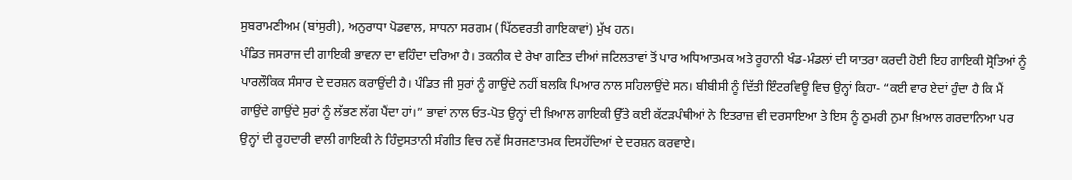ਸੁਬਰਾਮਣੀਅਮ (ਬਾਂਸੁਰੀ), ਅਨੁਰਾਧਾ ਪੋਡਵਾਲ, ਸਾਧਨਾ ਸਰਗਮ (ਪਿੱਠਵਰਤੀ ਗਾਇਕਾਵਾਂ) ਮੁੱਖ ਹਨ।
ਪੰਡਿਤ ਜਸਰਾਜ ਦੀ ਗਾਇਕੀ ਭਾਵਨਾ ਦਾ ਵਹਿੰਦਾ ਦਰਿਆ ਹੈ। ਤਕਨੀਕ ਦੇ ਰੇਖਾ ਗਣਿਤ ਦੀਆਂ ਜਟਿਲਤਾਵਾਂ ਤੋਂ ਪਾਰ ਅਧਿਆਤਮਕ ਅਤੇ ਰੂਹਾਨੀ ਖੰਡ-ਮੰਡਲਾਂ ਦੀ ਯਾਤਰਾ ਕਰਦੀ ਹੋਈ ਇਹ ਗਾਇਕੀ ਸ੍ਰੋਤਿਆਂ ਨੂੰ ਪਾਰਲੌਕਿਕ ਸੰਸਾਰ ਦੇ ਦਰਸ਼ਨ ਕਰਾਉਂਦੀ ਹੈ। ਪੰਡਿਤ ਜੀ ਸੁਰਾਂ ਨੂੰ ਗਾਉਂਦੇ ਨਹੀਂ ਬਲਕਿ ਪਿਆਰ ਨਾਲ ਸਹਿਲਾਉਂਦੇ ਸਨ। ਬੀਬੀਸੀ ਨੂੰ ਦਿੱਤੀ ਇੰਟਰਵਿਊ ਵਿਚ ਉਨ੍ਹਾਂ ਕਿਹਾ- “ਕਈ ਵਾਰ ਏਦਾਂ ਹੁੰਦਾ ਹੈ ਕਿ ਮੈਂ ਗਾਉਂਦੇ ਗਾਉਂਦੇ ਸੁਰਾਂ ਨੂੰ ਲੱਭਣ ਲੱਗ ਪੈਂਦਾ ਹਾਂ।” ਭਾਵਾਂ ਨਾਲ ਓਤ-ਪੋਤ ਉਨ੍ਹਾਂ ਦੀ ਖ਼ਿਆਲ ਗਾਇਕੀ ਉੱਤੇ ਕਈ ਕੱਟੜਪੰਥੀਆਂ ਨੇ ਇਤਰਾਜ਼ ਵੀ ਦਰਸਾਇਆ ਤੇ ਇਸ ਨੂੰ ਠੁਮਰੀ ਨੁਮਾ ਖ਼ਿਆਲ ਗਰਦਾਨਿਆ ਪਰ ਉਨ੍ਹਾਂ ਦੀ ਰੂਹਦਾਰੀ ਵਾਲੀ ਗਾਇਕੀ ਨੇ ਹਿੰਦੁਸਤਾਨੀ ਸੰਗੀਤ ਵਿਚ ਨਵੇਂ ਸਿਰਜਣਾਤਮਕ ਦਿਸਹੱਦਿਆਂ ਦੇ ਦਰਸ਼ਨ ਕਰਵਾਏ।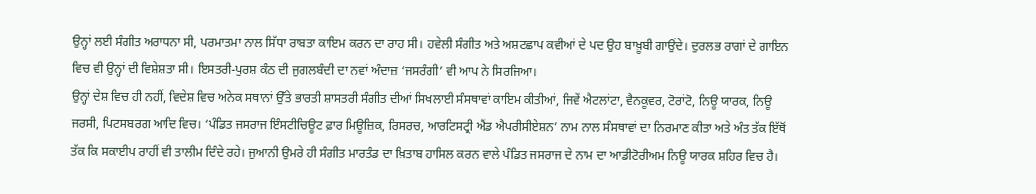ਉਨ੍ਹਾਂ ਲਈ ਸੰਗੀਤ ਅਰਾਧਨਾ ਸੀ, ਪਰਮਾਤਮਾ ਨਾਲ ਸਿੱਧਾ ਰਾਬਤਾ ਕਾਇਮ ਕਰਨ ਦਾ ਰਾਹ ਸੀ। ਹਵੇਲੀ ਸੰਗੀਤ ਅਤੇ ਅਸ਼ਟਛਾਪ ਕਵੀਆਂ ਦੇ ਪਦ ਉਹ ਬਾਖ਼ੂਬੀ ਗਾਉਂਦੇ। ਦੁਰਲਭ ਰਾਗਾਂ ਦੇ ਗਾਇਨ ਵਿਚ ਵੀ ਉਨ੍ਹਾਂ ਦੀ ਵਿਸ਼ੇਸ਼ਤਾ ਸੀ। ਇਸਤਰੀ-ਪੁਰਸ਼ ਕੰਠ ਦੀ ਜੁਗਲਬੰਦੀ ਦਾ ਨਵਾਂ ਅੰਦਾਜ਼ ‘ਜਸਰੰਗੀ’ ਵੀ ਆਪ ਨੇ ਸਿਰਜਿਆ।
ਉਨ੍ਹਾਂ ਦੇਸ਼ ਵਿਚ ਹੀ ਨਹੀਂ, ਵਿਦੇਸ਼ ਵਿਚ ਅਨੇਕ ਸਥਾਨਾਂ ਉੱਤੇ ਭਾਰਤੀ ਸ਼ਾਸਤਰੀ ਸੰਗੀਤ ਦੀਆਂ ਸਿਖਲਾਈ ਸੰਸਥਾਵਾਂ ਕਾਇਮ ਕੀਤੀਆਂ, ਜਿਵੇਂ ਐਟਲਾਂਟਾ, ਵੈਨਕੂਵਰ, ਟੋਰਾਂਟੋ, ਨਿਊ ਯਾਰਕ, ਨਿਊ ਜਰਸੀ, ਪਿਟਸਬਰਗ ਆਦਿ ਵਿਚ। ‘ਪੰਡਿਤ ਜਸਰਾਜ ਇੰਸਟੀਚਿਊਟ ਫ਼ਾਰ ਮਿਊਜ਼ਿਕ, ਰਿਸਰਚ, ਆਰਟਿਸਟ੍ਰੀ ਐਂਡ ਐਪਰੀਸੀਏਸ਼ਨ’ ਨਾਮ ਨਾਲ ਸੰਸਥਾਵਾਂ ਦਾ ਨਿਰਮਾਣ ਕੀਤਾ ਅਤੇ ਅੰਤ ਤੱਕ ਇੱਥੋਂ ਤੱਕ ਕਿ ਸਕਾਈਪ ਰਾਹੀਂ ਵੀ ਤਾਲੀਮ ਦਿੰਦੇ ਰਹੇ। ਜੁਆਨੀ ਉਮਰੇ ਹੀ ਸੰਗੀਤ ਮਾਰਤੰਡ ਦਾ ਖ਼ਿਤਾਬ ਹਾਸਿਲ ਕਰਨ ਵਾਲੇ ਪੰਡਿਤ ਜਸਰਾਜ ਦੇ ਨਾਮ ਦਾ ਆਡੀਟੋਰੀਅਮ ਨਿਊ ਯਾਰਕ ਸ਼ਹਿਰ ਵਿਚ ਹੈ।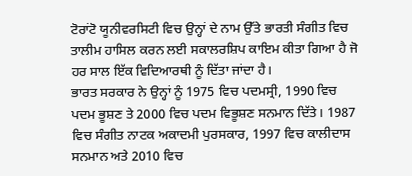ਟੋਰਾਂਟੋ ਯੂਨੀਵਰਸਿਟੀ ਵਿਚ ਉਨ੍ਹਾਂ ਦੇ ਨਾਮ ਉੱਤੇ ਭਾਰਤੀ ਸੰਗੀਤ ਵਿਚ ਤਾਲੀਮ ਹਾਸਿਲ ਕਰਨ ਲਈ ਸਕਾਲਰਸ਼ਿਪ ਕਾਇਮ ਕੀਤਾ ਗਿਆ ਹੈ ਜੋ ਹਰ ਸਾਲ ਇੱਕ ਵਿਦਿਆਰਥੀ ਨੂੰ ਦਿੱਤਾ ਜਾਂਦਾ ਹੈ।
ਭਾਰਤ ਸਰਕਾਰ ਨੇ ਉਨ੍ਹਾਂ ਨੂੰ 1975 ਵਿਚ ਪਦਮਸ੍ਰੀ, 1990 ਵਿਚ ਪਦਮ ਭੂਸ਼ਣ ਤੇ 2000 ਵਿਚ ਪਦਮ ਵਿਭੂਸ਼ਣ ਸਨਮਾਨ ਦਿੱਤੇ। 1987 ਵਿਚ ਸੰਗੀਤ ਨਾਟਕ ਅਕਾਦਮੀ ਪੁਰਸਕਾਰ, 1997 ਵਿਚ ਕਾਲੀਦਾਸ ਸਨਮਾਨ ਅਤੇ 2010 ਵਿਚ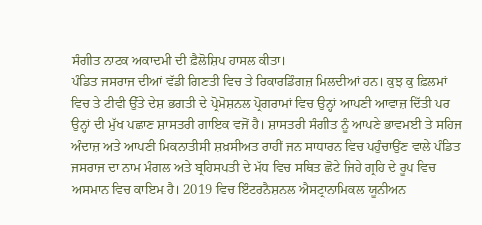ਸੰਗੀਤ ਨਾਟਕ ਅਕਾਦਮੀ ਦੀ ਫ਼ੈਲੋਸ਼ਿਪ ਹਾਸਲ ਕੀਤਾ।
ਪੰਡਿਤ ਜਸਰਾਜ ਦੀਆਂ ਵੱਡੀ ਗਿਣਤੀ ਵਿਚ ਤੇ ਰਿਕਾਰਡਿੰਗਜ਼ ਮਿਲਦੀਆਂ ਹਨ। ਕੁਝ ਕੁ ਫ਼ਿਲਮਾਂ ਵਿਚ ਤੇ ਟੀਵੀ ਉੱਤੇ ਦੇਸ਼ ਭਗਤੀ ਦੇ ਪ੍ਰੋਮੋਸ਼ਨਲ ਪ੍ਰੋਗਰਾਮਾਂ ਵਿਚ ਉਨ੍ਹਾਂ ਆਪਣੀ ਆਵਾਜ਼ ਦਿੱਤੀ ਪਰ ਉਨ੍ਹਾਂ ਦੀ ਮੁੱਖ ਪਛਾਣ ਸ਼ਾਸਤਰੀ ਗਾਇਕ ਵਜੋਂ ਹੈ। ਸ਼ਾਸਤਰੀ ਸੰਗੀਤ ਨੂੰ ਆਪਣੇ ਭਾਵਮਈ ਤੇ ਸਹਿਜ ਅੰਦਾਜ਼ ਅਤੇ ਆਪਣੀ ਮਿਕਨਾਤੀਸੀ ਸ਼ਖ਼ਸੀਅਤ ਰਾਹੀਂ ਜਨ ਸਾਧਾਰਨ ਵਿਚ ਪਹੁੰਚਾਉਂਣ ਵਾਲੇ ਪੰਡਿਤ ਜਸਰਾਜ ਦਾ ਨਾਮ ਮੰਗਲ ਅਤੇ ਬ੍ਰਹਿਸਪਤੀ ਦੇ ਮੱਧ ਵਿਚ ਸਥਿਤ ਛੋਟੇ ਜਿਹੇ ਗ੍ਰਹਿ ਦੇ ਰੂਪ ਵਿਚ ਅਸਮਾਨ ਵਿਚ ਕਾਇਮ ਹੈ। 2019 ਵਿਚ ਇੰਟਰਨੈਸ਼ਨਲ ਐਸਟ੍ਰਾਨਾਮਿਕਲ ਯੂਨੀਅਨ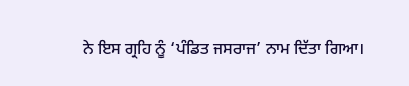ਨੇ ਇਸ ਗ੍ਰਹਿ ਨੂੰ ‘ਪੰਡਿਤ ਜਸਰਾਜ’ ਨਾਮ ਦਿੱਤਾ ਗਿਆ।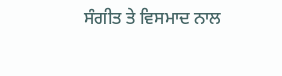ਸੰਗੀਤ ਤੇ ਵਿਸਮਾਦ ਨਾਲ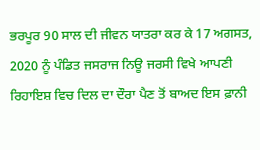ਭਰਪੂਰ 90 ਸਾਲ ਦੀ ਜੀਵਨ ਯਾਤਰਾ ਕਰ ਕੇ 17 ਅਗਸਤ, 2020 ਨੂੰ ਪੰਡਿਤ ਜਸਰਾਜ ਨਿਊ ਜਰਸੀ ਵਿਖੇ ਆਪਣੀ ਰਿਹਾਇਸ਼ ਵਿਚ ਦਿਲ ਦਾ ਦੌਰਾ ਪੈਣ ਤੋਂ ਬਾਅਦ ਇਸ ਫ਼ਾਨੀ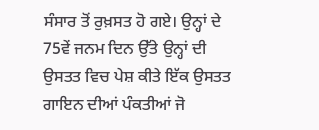ਸੰਸਾਰ ਤੋਂ ਰੁਖ਼ਸਤ ਹੋ ਗਏ। ਉਨ੍ਹਾਂ ਦੇ 75ਵੇਂ ਜਨਮ ਦਿਨ ਉੱਤੇ ਉਨ੍ਹਾਂ ਦੀ ਉਸਤਤ ਵਿਚ ਪੇਸ਼ ਕੀਤੇ ਇੱਕ ਉਸਤਤ ਗਾਇਨ ਦੀਆਂ ਪੰਕਤੀਆਂ ਜੋ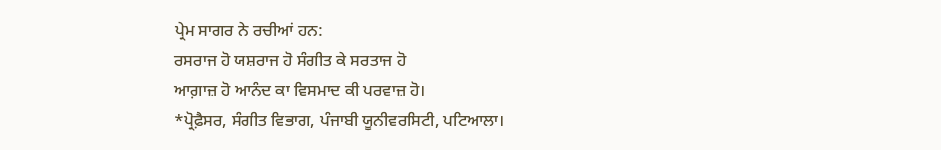ਪ੍ਰੇਮ ਸਾਗਰ ਨੇ ਰਚੀਆਂ ਹਨ:
ਰਸਰਾਜ ਹੋ ਯਸ਼ਰਾਜ ਹੋ ਸੰਗੀਤ ਕੇ ਸਰਤਾਜ ਹੋ
ਆਗ਼ਾਜ਼ ਹੋ ਆਨੰਦ ਕਾ ਵਿਸਮਾਦ ਕੀ ਪਰਵਾਜ਼ ਹੋ।
*ਪ੍ਰੋਫ਼ੈਸਰ, ਸੰਗੀਤ ਵਿਭਾਗ, ਪੰਜਾਬੀ ਯੂਨੀਵਰਸਿਟੀ, ਪਟਿਆਲਾ।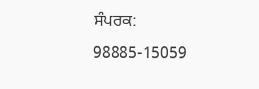ਸੰਪਰਕ: 98885-15059